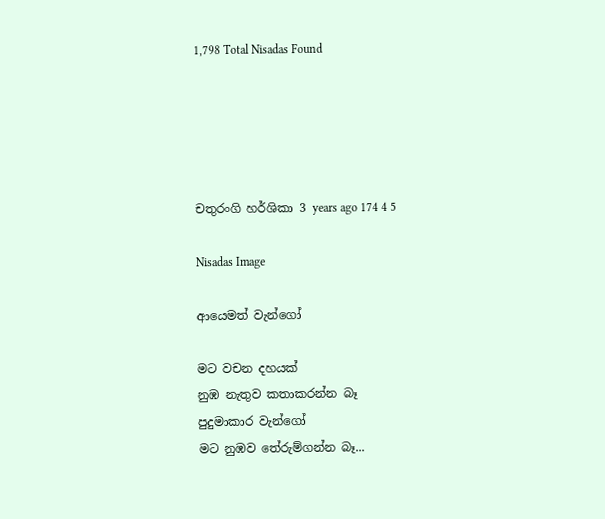1,798 Total Nisadas Found





චතුරංගි හර්ශිකා 3 years ago 174 4 5

Nisadas Image

ආයෙමත් වැන්ගෝ

මට වචන දහයක්
නුඹ නැතුව කතාකරන්න බෑ
පුදුමාකාර වැන්ගෝ
මට නුඹව තේරුම්ගන්න බෑ...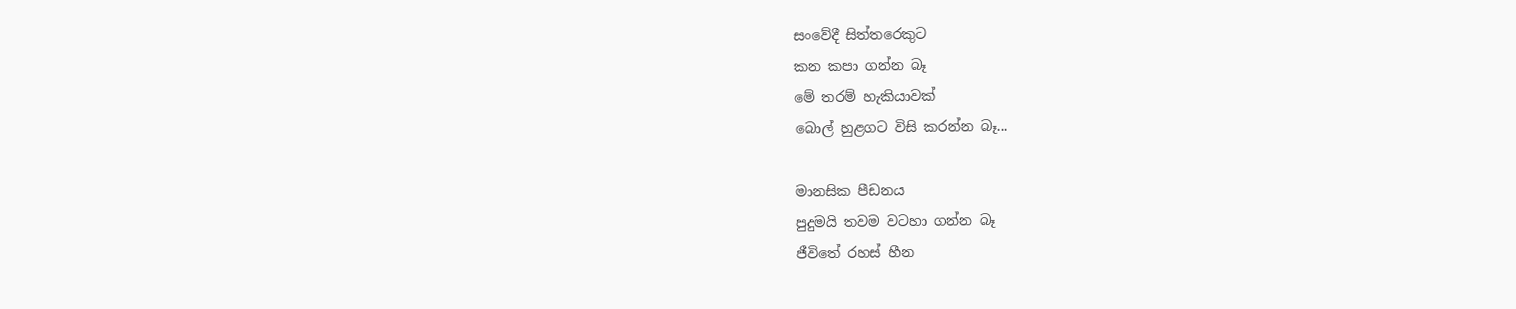සංවේදී සිත්තරෙකුට
කන කපා ගන්න බෑ
මේ තරම් හැකියාවක්
බොල් හුළගට විසි කරන්න බෑ...

මානසික පීඩනය
පුදුමයි තවම වටහා ගන්න බෑ
ජීවිතේ රහස් හීන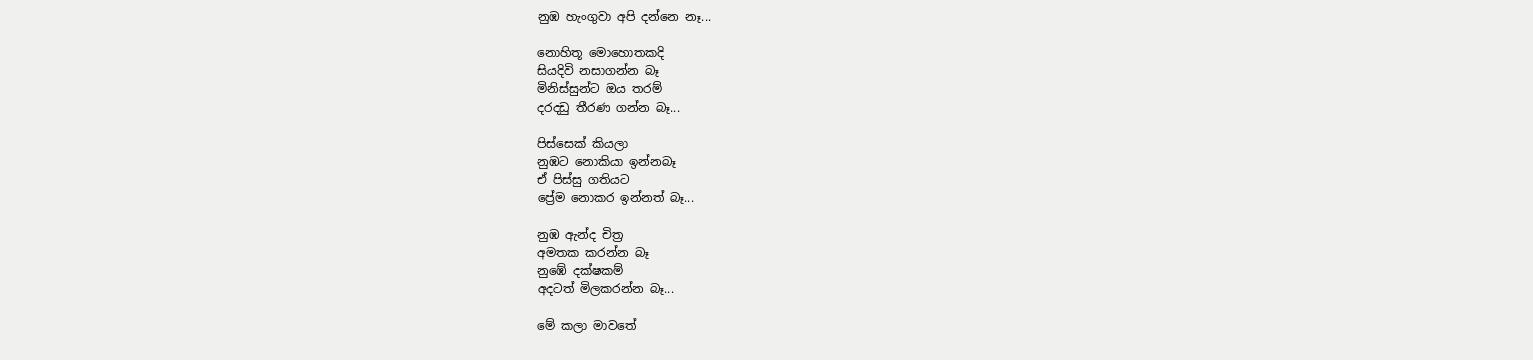නුඹ හැංගුවා අපි දන්නෙ නෑ...

නොහිතූ මොහොතකදි
සියදිවි නසාගන්න බෑ
මිනිස්සුන්ට ඔය තරම්
දරදඩු තීරණ ගන්න බෑ...

පිස්සෙක් කියලා
නුඹට නොකියා ඉන්නබෑ
ඒ පිස්සු ගතියට
ප්‍රේම නොකර ඉන්නත් බෑ...

නුඹ ඇන්ද චිත්‍ර
අමතක කරන්න බෑ
නුඹේ දක්ෂකම්
අදටත් මිලකරන්න බෑ...

මේ කලා මාවතේ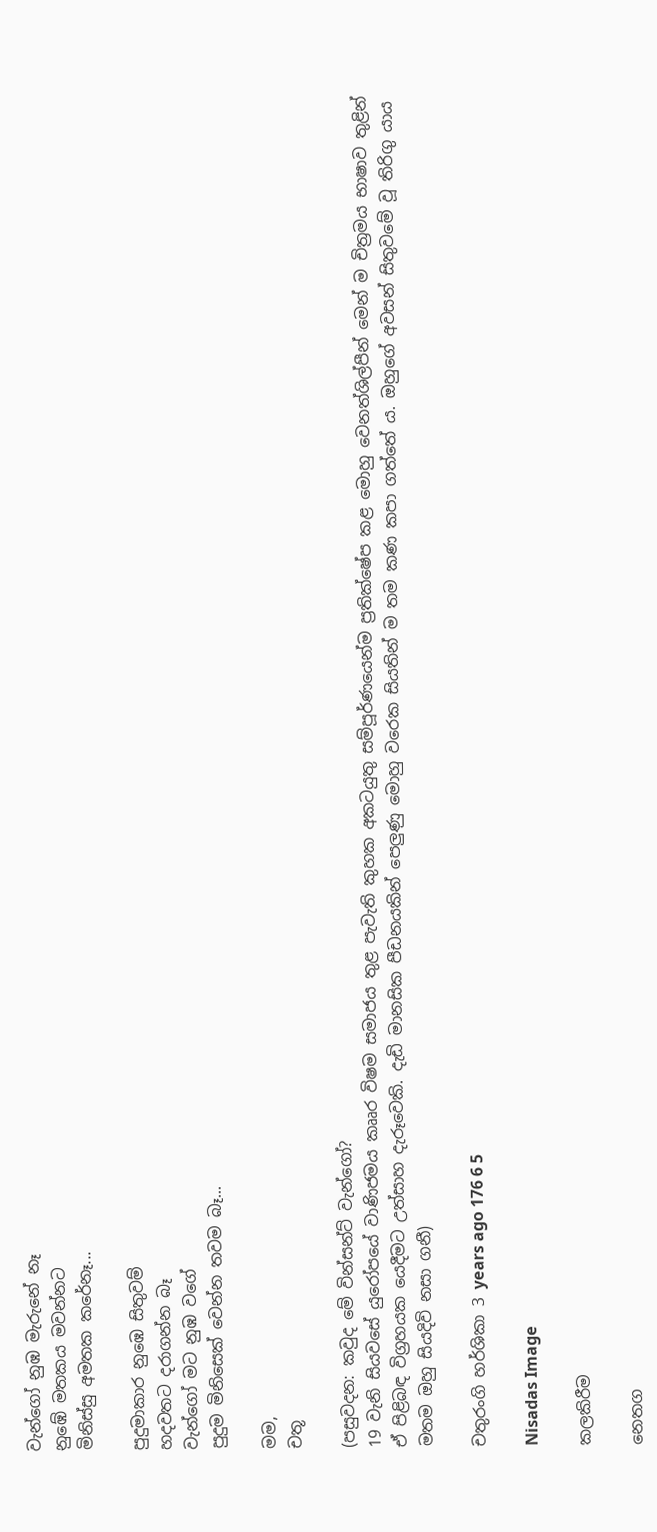වැන්ගෝ නුඹ මැරුනේ නෑ
නුඹේ මතකය මවන්නට
මිනිස්සු අමතක කරේනෑ...

පුදුමාකාර නුඹෙ සිතුවම්
හදවතට දරාගන්න බෑ
වැන්ගෝ මට නුඹ වගේ
පුදුම මිනිසෙක් වෙන්න තවම බෑ...

මම,
චතූ

(පසුවදන: කවුද මේ වින්සන්ට් වැන්ගෝ?
19 වැනි සියවසේ යුරෝපයේ වාණිජමය කෲර විෂම සමාජය තුළ පැවැති කුහක අකටයුතු සම්පූර්ණයෙන්ම ප්‍රතික්ෂේප කළ මොහු වෙනත්ශිල්පීන් මෙන් ම චිත්‍රමය භාෂාව තුළින් ඒ පිළිබඳ විග්‍රහයක යෙදීමට උත්සාහ දැරූවෙකි. දැඩි මානසික පීඩනයකින් පෙලුණු මොහු වරෙක සියතින් ම තම කණ කපා ගත්තේ ය. ඔහුගේ අවසන් සිතුවමේ වූ තිරිගු යාය මතම ඔහු සියදිවි නසා ගනී)

චතුරංගි හර්ශිකා 3 years ago 176 6 5

Nisadas Image

කලකිරීම

නෙතග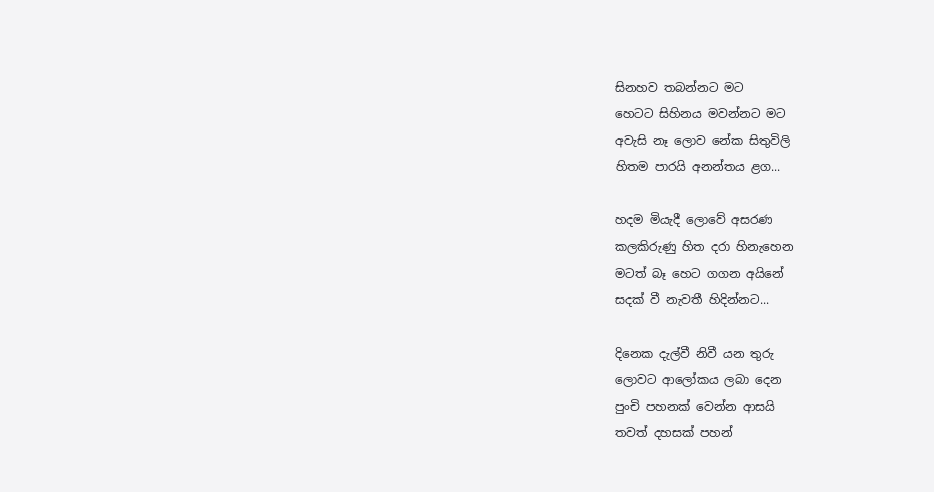සිනහව තබන්නට මට
හෙටට සිහිනය මවන්නට මට
අවැසි නෑ ලොව නේක සිතුවිලි
හිතම පාරයි අනන්තය ළග...

හදම මියැදී ලොවේ අසරණ
කලකිරුණු හිත දරා හිනැහෙන
මටත් බෑ හෙට ගගන අයිනේ
සදක් වී නැවතී හිදින්නට...

දිනෙක දැල්වී නිවී යන තුරු
ලොවට ආලෝකය ලබා දෙන
පුංචි පහනක් වෙන්න ආසයි
තවත් දහසක් පහන්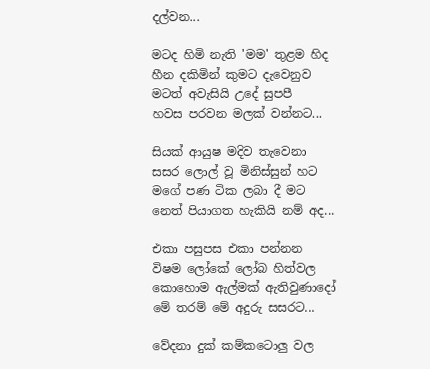දල්වන...

මටද හිමි නැති 'මම' තුළම හිද
හීන දකිමින් කුමට දැවෙනුව
මටත් අවැසියි උදේ සුපපී
හවස පරවන මලක් වන්නට...

සියක් ආයුෂ මදිව තැවෙනා
සසර ලොල් වූ මිනිස්සුන් හට
මගේ පණ ටික ලබා දී මට
නෙත් පියාගත හැකියි නම් අද...

එකා පසුපස එකා පන්නන
විෂම ලෝකේ ලෝබ හිත්වල
කොහොම ඇල්මක් ඇතිවුණාදෝ
මේ තරම් මේ අදුරු සසරට...

වේදනා දුක් කම්කටොලු වල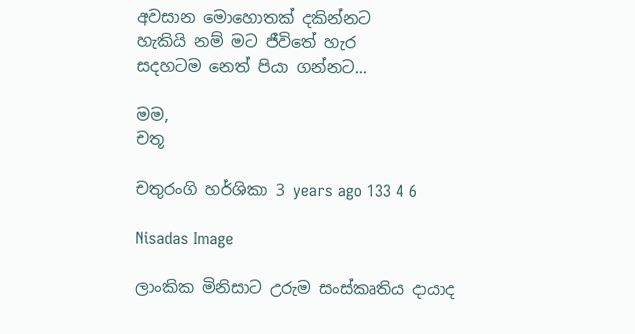අවසාන මොහොතක් දකින්නට
හැකියි නම් මට ජීවිතේ හැර
සදහටම නෙත් පියා ගන්නට...

මම,
චතූ

චතුරංගි හර්ශිකා 3 years ago 133 4 6

Nisadas Image

ලාංකික මිනිසාට උරුම සංස්කෘතිය දායාද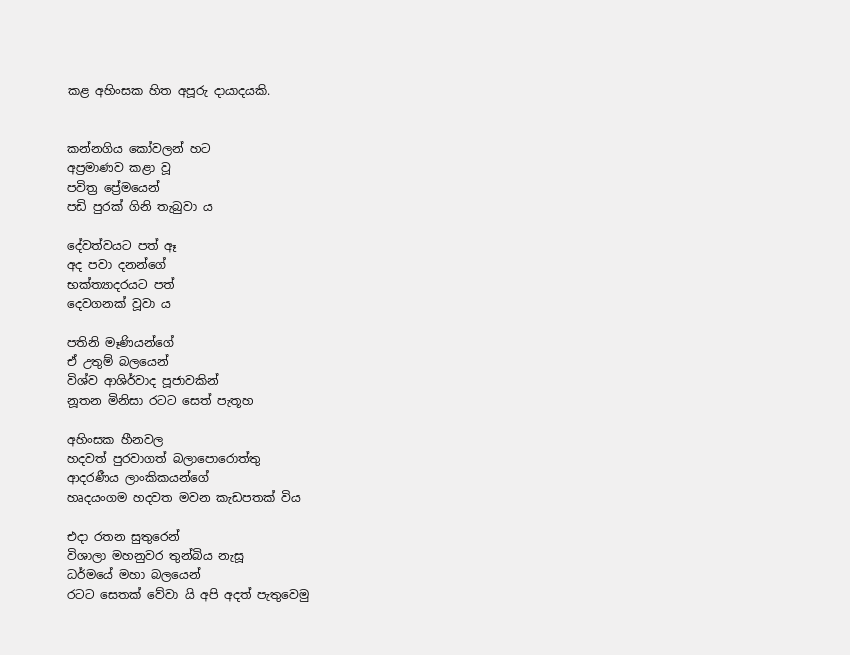කළ අහිංසක හිත අපූරු දායාදයකි.


කන්නගිය කෝවලන් හට
අප්‍රමාණව කළා වූ
පවිත්‍ර ප්‍රේමයෙන්
පඩි පුරක් ගිනි තැබුවා ය

දේවත්වයට පත් ඈ
අද පවා දනන්ගේ
භක්ත්‍යාදරයට පත්
දෙවගනක් වූවා ය

පතිනි මෑණියන්ගේ
ඒ උතුම් බලයෙන්
විශ්ව ආශිර්වාද පූජාවකින්
නූතන මිනිසා රටට සෙත් පැතූහ

අහිංසක හීනවල
හදවත් පුරවාගත් බලාපොරොත්තු
ආදරණීය ලාංකිකයන්ගේ
හෘදයංගම හදවත මවන කැඩපතක් විය

එදා රතන සුතුරෙන්
විශාලා මහනුවර තුන්බිය නැසූ
ධර්මයේ මහා බලයෙන්
රටට සෙතක් වේවා යි අපි අදත් පැතුවෙමු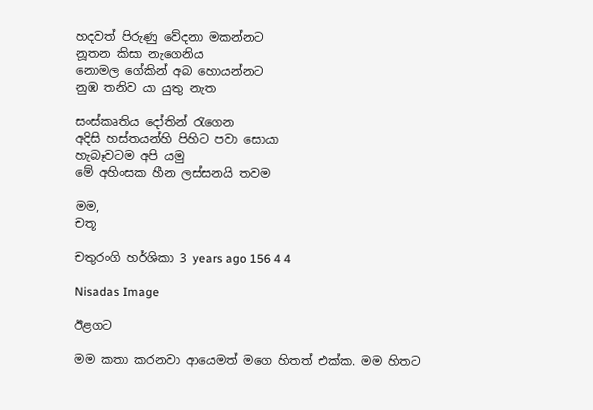හදවත් පිරුණු වේදනා මකන්නට
නූතන කිසා නැගෙනිය
නොමල ගේකින් අබ හොයන්නට
නුඹ තනිව යා යුතු නැත

සංස්කෘතිය දෝතින් රැගෙන
අදිසි හස්තයන්හි පිහිට පවා සොයා
හැබෑවටම අපි යමු
මේ අහිංසක හීන ලස්සනයි තවම

මම,
චතූ

චතුරංගි හර්ශිකා 3 years ago 156 4 4

Nisadas Image

ඊළගට

මම කතා කරනවා ආයෙමත් මගෙ හිතත් එක්ක. මම හිතට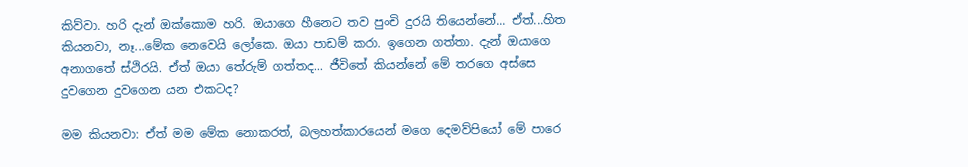කිව්වා. හරි දැන් ඔක්කොම හරි. ඔයාගෙ හීනෙට තව පුංචි දුරයි තියෙන්නේ... ඒත්...හිත කියනවා, නෑ...මේක නෙවෙයි ලෝකෙ. ඔයා පාඩම් කරා. ඉගෙන ගත්තා. දැන් ඔයාගෙ අනාගතේ ස්ථිරයි. ඒත් ඔයා තේරුම් ගත්තද... ජීවිතේ කියන්නේ මේ තරගෙ අස්සෙ දුවගෙන දුවගෙන යන එකටද?

මම කියනවා: ඒත් මම මේක නොකරත්, බලහත්කාරයෙන් මගෙ දෙමව්පියෝ මේ පාරෙ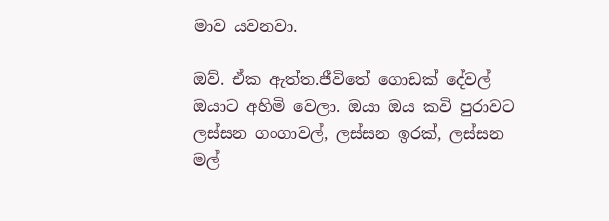මාව යවනවා.

ඔව්. ඒක ඇත්ත.ජීවිතේ ගොඩක් දේවල් ඔයාට අහිමි වෙලා. ඔයා ඔය කවි පුරාවට ලස්සන ගංගාවල්, ලස්සන ඉරක්, ලස්සන මල්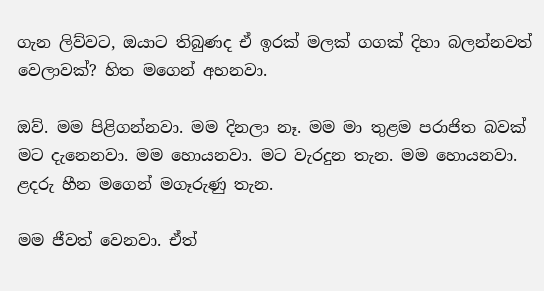ගැන ලිව්වට, ඔයාට තිබුණද ඒ ඉරක් මලක් ගගක් දිහා බලන්නවත් වෙලාවක්? හිත මගෙන් අහනවා.

ඔව්. මම පිළිගන්නවා. මම දිනලා නෑ. මම මා තුළම පරාජිත බවක් මට දැනෙනවා. මම හොයනවා. මට වැරදුන තැන. මම හොයනවා. ළදරු හීන මගෙන් මගෑරුණු තැන.

මම ජීවත් වෙනවා. ඒත්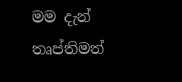මම දැන් තෘප්තිමත්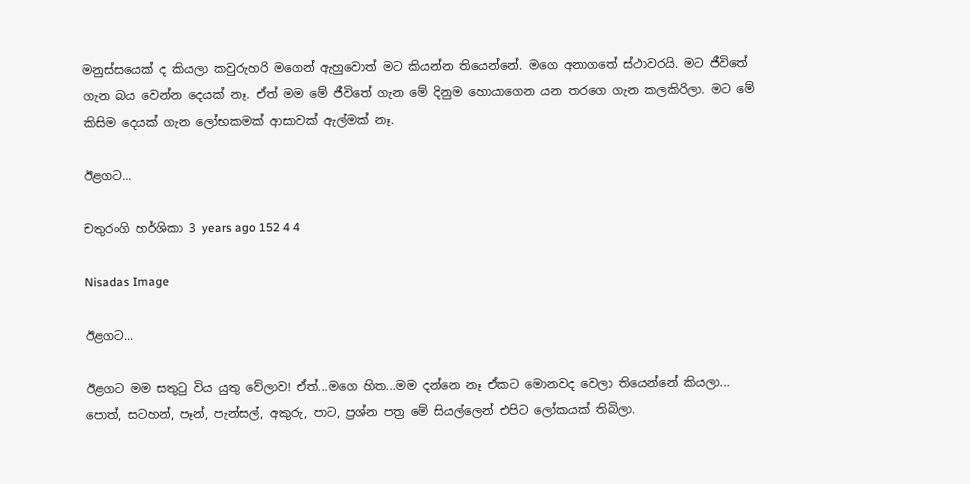මනුස්සයෙක් ද කියලා කවුරුහරි මගෙන් ඇහුවොත් මට කියන්න තියෙන්නේ. මගෙ අනාගතේ ස්ථාවරයි. මට ජීවිතේ ගැන බය වෙන්න දෙයක් නෑ. ඒත් මම මේ ජීවිතේ ගැන මේ දිනුම හොයාගෙන යන තරගෙ ගැන කලකිරිලා. මට මේ කිසිම දෙයක් ගැන ලෝභකමක් ආසාවක් ඇල්මක් නෑ.

ඊළගට...

චතුරංගි හර්ශිකා 3 years ago 152 4 4

Nisadas Image

ඊළගට...

ඊළගට මම සතුටු විය යුතු වේලාව! ඒත්...මගෙ හිත...මම දන්නෙ නෑ ඒකට මොනවද වෙලා තියෙන්නේ කියලා... පොත්, සටහන්, පෑන්, පැන්සල්, අකුරු, පාට, ප්‍රශ්න පත්‍ර මේ සියල්ලෙන් එපිට ලෝකයක් තිබිලා.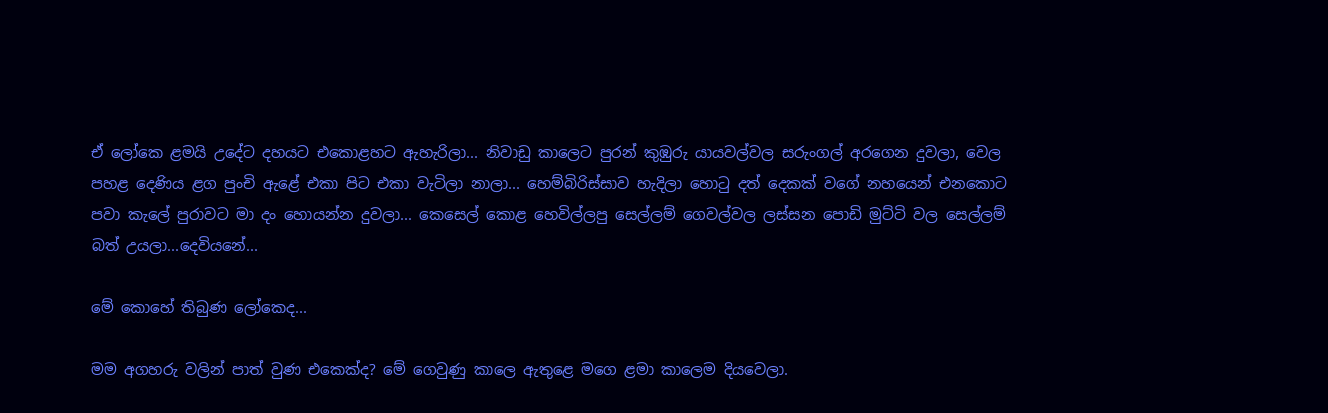ඒ ලෝකෙ ළමයි උදේට දහයට එකොළහට ඇහැරිලා... නිවාඩු කාලෙට පුරන් කුඹුරු යායවල්වල සරුංගල් අරගෙන දුවලා, වෙල පහළ දෙණිය ළග පුංචි ඇළේ එකා පිට එකා වැටිලා නාලා... හෙම්බිරිස්සාව හැදිලා හොටු දත් දෙකක් වගේ නහයෙන් එනකොට පවා කැලේ පුරාවට මා දං හොයන්න දුවලා... කෙසෙල් කොළ හෙවිල්ලපු සෙල්ලම් ගෙවල්වල ලස්සන පොඩි මුට්ටි වල සෙල්ලම් බත් උයලා...දෙවියනේ...

මේ කොහේ තිබුණ ලෝකෙද...

මම අගහරු වලින් පාත් වුණ එකෙක්ද? මේ ගෙවුණු කාලෙ ඇතුළෙ මගෙ ළමා කාලෙම දියවෙලා.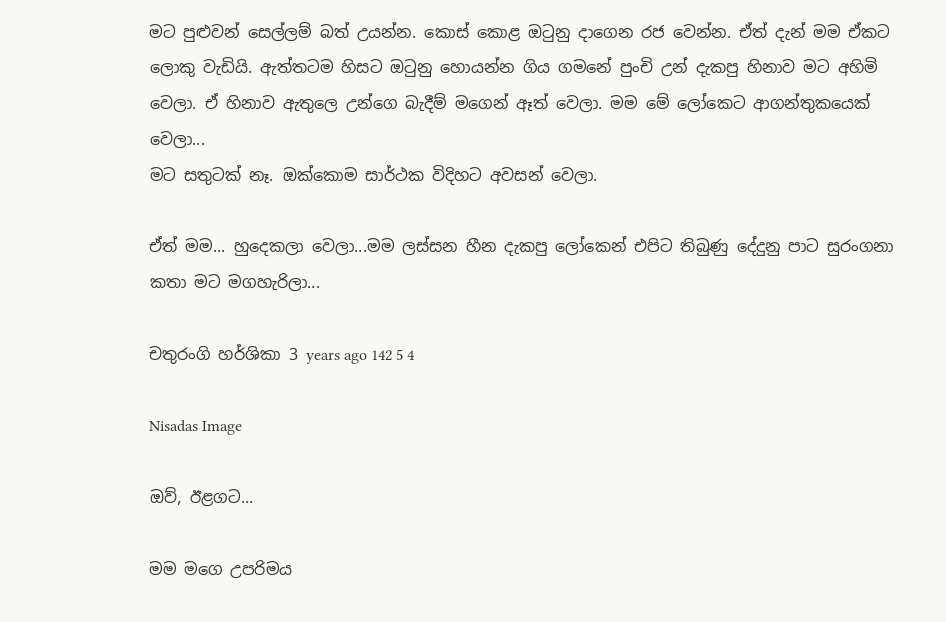මට පුළුවන් සෙල්ලම් බත් උයන්න. කොස් කොළ ඔටුනු දාගෙන රජ වෙන්න. ඒත් දැන් මම ඒකට ලොකු වැඩියි. ඇත්තටම හිසට ඔටුනු හොයන්න ගිය ගමනේ පුංචි උන් දැකපු හිනාව මට අහිමි වෙලා. ඒ හිනාව ඇතුලෙ උන්ගෙ බැදීම් මගෙන් ඈත් වෙලා. මම මේ ලෝකෙට ආගන්තුකයෙක් වෙලා...
මට සතුටක් නෑ. ඔක්කොම සාර්ථක විදිහට අවසන් වෙලා.

ඒත් මම... හුදෙකලා වෙලා...මම ලස්සන හීන දැකපු ලෝකෙන් එපිට තිබුණු දේදුනු පාට සුරංගනා කතා මට මගහැරිලා...

චතුරංගි හර්ශිකා 3 years ago 142 5 4

Nisadas Image

ඔව්, ඊළගට...

මම මගෙ උපරිමය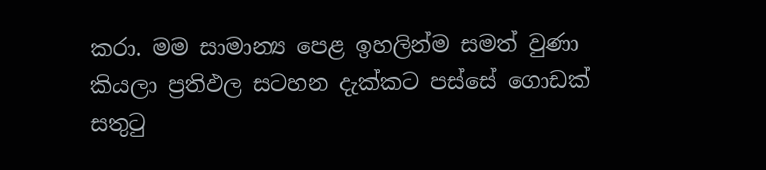කරා. මම සාමාන්‍ය පෙළ ඉහලින්ම සමත් වුණා කියලා ප්‍රතිඵල සටහන දැක්කට පස්සේ ගොඩක් සතුටු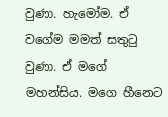වුණා. හැමෝම. ඒ වගේම මමත් සතුටු වුණා. ඒ මගේ මහන්සිය. මගෙ හීනෙට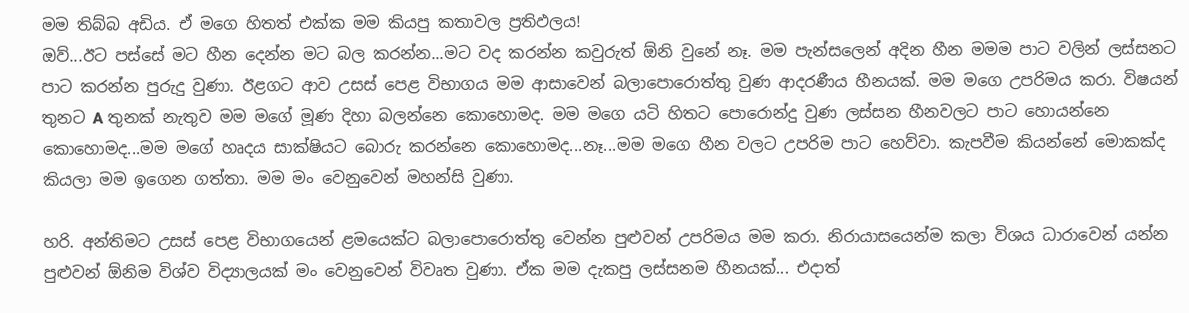මම තිබ්බ අඩිය. ඒ මගෙ හිතත් එක්ක මම කියපු කතාවල ප්‍රතිඵලය!
ඔව්...ඊට පස්සේ මට හීන දෙන්න මට බල කරන්න...මට වද කරන්න කවුරුත් ඕනි වුනේ නෑ. මම පැන්සලෙන් අදින හීන මමම පාට වලින් ලස්සනට පාට කරන්න පුරුදු වුණා. ඊළගට ආව උසස් පෙළ විභාගය මම ආසාවෙන් බලාපොරොත්තු වුණ ආදරණීය හීනයක්. මම මගෙ උපරිමය කරා. විෂයන් තුනට A තුනක් නැතුව මම මගේ මූණ දිහා බලන්නෙ කොහොමද. මම මගෙ යටි හිතට පොරොන්දු වුණ ලස්සන හීනවලට පාට හොයන්නෙ කොහොමද...මම මගේ හෘදය සාක්ෂියට බොරු කරන්නෙ කොහොමද...නෑ...මම මගෙ හීන වලට උපරිම පාට හෙව්වා. කැපවීම කියන්නේ මොකක්ද කියලා මම ඉගෙන ගත්තා. මම මං වෙනුවෙන් මහන්සි වුණා.

හරි. අන්තිමට උසස් පෙළ විභාගයෙන් ළමයෙක්ට බලාපොරොත්තු වෙන්න පුළුවන් උපරිමය මම කරා. නිරායාසයෙන්ම කලා විශය ධාරාවෙන් යන්න පුළුවන් ඕනිම විශ්ව විද්‍යාලයක් මං වෙනුවෙන් විවෘත වුණා. ඒක මම දැකපු ලස්සනම හීනයක්... එදාත්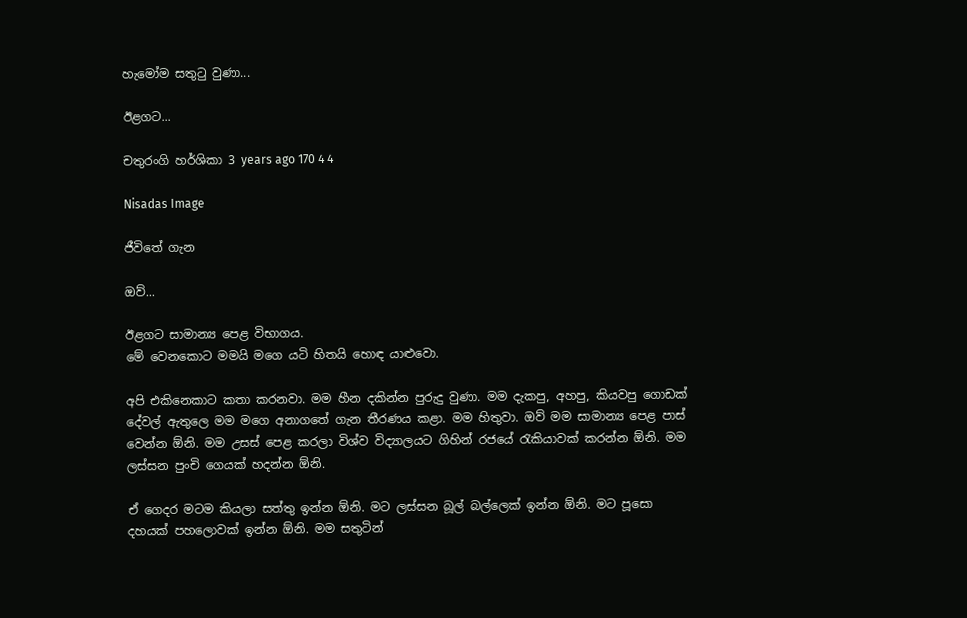හැමෝම සතුටු වුණා...

ඊළගට...

චතුරංගි හර්ශිකා 3 years ago 170 4 4

Nisadas Image

ජීවිතේ ගැන

ඔව්...

ඊළගට සාමාන්‍ය පෙළ විභාගය.
මේ වෙනකොට මමයි මගෙ යටි හිතයි හොඳ යාළුවො.

අපි එකිනෙකාට කතා කරනවා. මම හීන දකින්න පුරුදු වුණා. මම දැකපු, අහපු, කියවපු ගොඩක් දේවල් ඇතුලෙ මම මගෙ අනාගතේ ගැන තීරණය කළා. මම හිතුවා. ඔව් මම සාමාන්‍ය පෙළ පාස් වෙන්න ඕනි. මම උසස් පෙළ කරලා විශ්ව විද්‍යාලයට ගිහින් රජයේ රැකියාවක් කරන්න ඕනි. මම ලස්සන පුංචි ගෙයක් හදන්න ඕනි.

ඒ ගෙදර මටම කියලා සත්තු ඉන්න ඕනි. මට ලස්සන බූල් බල්ලෙක් ඉන්න ඕනි. මට පූසො දහයක් පහලොවක් ඉන්න ඕනි. මම සතුටින්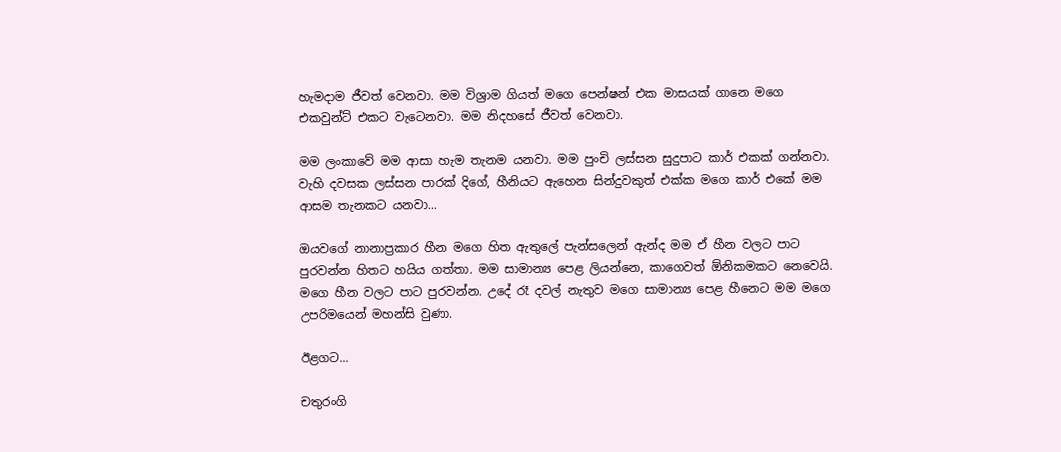හැමදාම ජීවත් වෙනවා. මම විශ්‍රාම ගියත් මගෙ පෙන්ෂන් එක මාසයක් ගානෙ මගෙ එකවුන්ට් එකට වැටෙනවා. මම නිදහසේ ජීවත් වෙනවා.

මම ලංකාවේ මම ආසා හැම තැනම යනවා. මම පුංචි ලස්සන සුදුපාට කාර් එකක් ගන්නවා. වැහි දවසක ලස්සන පාරක් දිගේ, හීනියට ඇහෙන සින්දුවකුත් එක්ක මගෙ කාර් එකේ මම ආසම තැනකට යනවා...

ඔයවගේ නානාප්‍රකාර හීන මගෙ හිත ඇතුලේ පැන්සලෙන් ඇන්ද මම ඒ හීන වලට පාට පුරවන්න හිතට හයිය ගත්තා. මම සාමාන්‍ය පෙළ ලියන්නෙ, කාගෙවත් ඕනිකමකට නෙවෙයි. මගෙ හීන වලට පාට පුරවන්න. උදේ රෑ දවල් නැතුව මගෙ සාමාන්‍ය පෙළ හීනෙට මම මගෙ උපරිමයෙන් මහන්සි වුණා.

ඊළගට...

චතුරංගි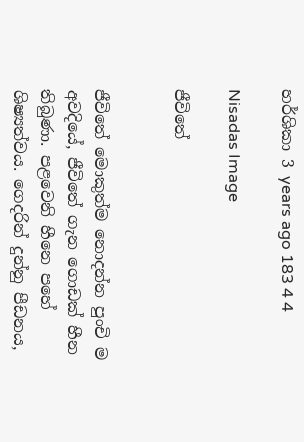හර්ශිකා 3 years ago 183 4 4

Nisadas Image

ජීවිතේ


ජීවිතේ මොකුත්ම නොදන්න පුංචි ම අවදියේ, ජීවිතේ ගැන ගොඩක් හීන තිබුණා. පළවෙනි හීනෙ පහේ ශිෂ්‍යත්වය. ගෙදරින් දුන්නු පීඩනය,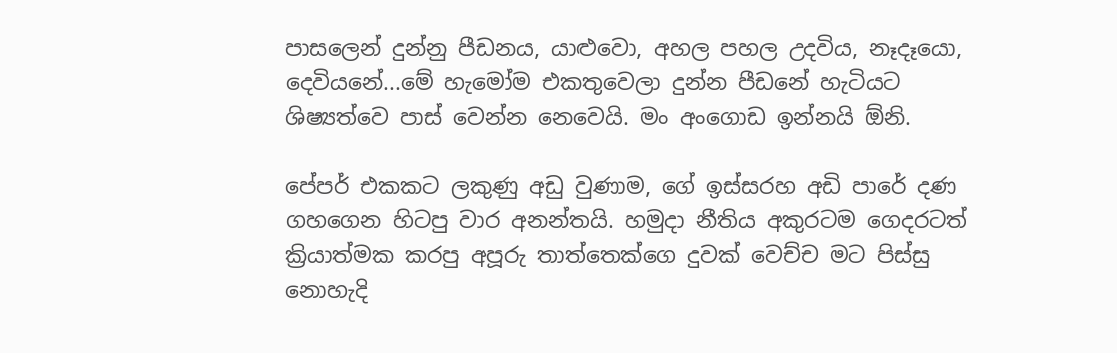පාසලෙන් දුන්නු පීඩනය, යාළුවො, අහල පහල උදවිය, නෑදෑයො, දෙවියනේ...මේ හැමෝම එකතුවෙලා දුන්න පීඩනේ හැටියට ශිෂ්‍යත්වෙ පාස් වෙන්න නෙවෙයි. මං අංගොඩ ඉන්නයි ඕනි.

පේපර් එකකට ලකුණු අඩු වුණාම, ගේ ඉස්සරහ අඩි පාරේ දණ ගහගෙන හිටපු වාර අනන්තයි. හමුදා නීතිය අකුරටම ගෙදරටත් ක්‍රියාත්මක කරපු අපූරු තාත්තෙක්ගෙ දුවක් වෙච්ච මට පිස්සු නොහැදි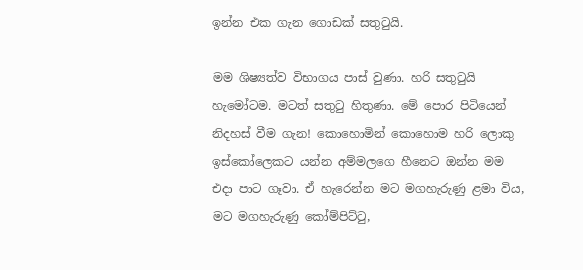ඉන්න එක ගැන ගොඩක් සතුටුයි.

මම ශිෂ්‍යත්ව විභාගය පාස් වුණා. හරි සතුටුයි හැමෝටම. මටත් සතුටු හිතුණා. මේ පොර පිටියෙන් නිදහස් වීම ගැන! කොහොමින් කොහොම හරි ලොකු ඉස්කෝලෙකට යන්න අම්මලගෙ හීනෙට ඔන්න මම එදා පාට ගෑවා. ඒ හැරෙන්න මට මගහැරුණු ළමා විය, මට මගහැරුණු කෝම්පිට්ටු,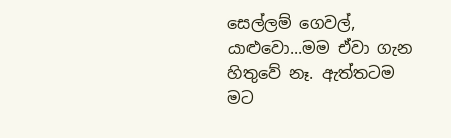සෙල්ලම් ගෙවල්, යාළුවො...මම ඒවා ගැන හිතුවේ නෑ. ඇත්තටම මට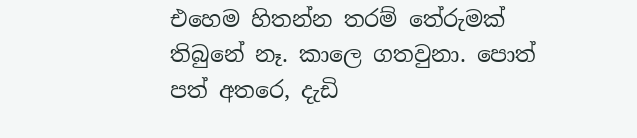එහෙම හිතන්න තරම් තේරුමක් තිබුනේ නෑ. කාලෙ ගතවුනා. පොත් පත් අතරෙ, දැඩි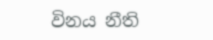විනය නීති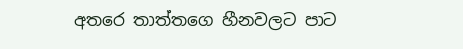අතරෙ තාත්තගෙ හීනවලට පාට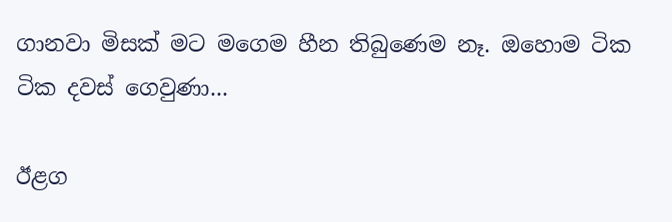ගානවා මිසක් මට මගෙම හීන තිබුණෙම නෑ. ඔහොම ටික ටික දවස් ගෙවුණා...

ඊළග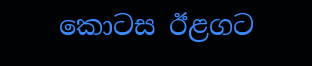කොටස ඊළගට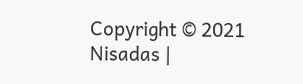Copyright © 2021 Nisadas |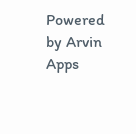Powered by Arvin Apps